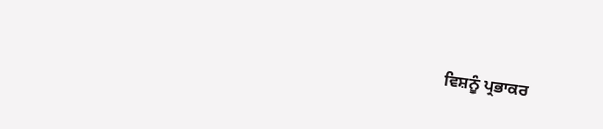ਵਿਸ਼ਨੂੰ ਪ੍ਰਭਾਕਰ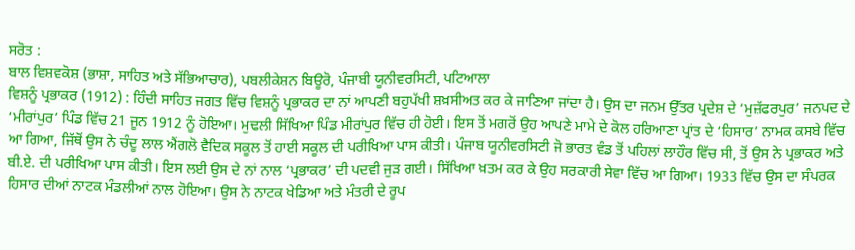ਸਰੋਤ :
ਬਾਲ ਵਿਸ਼ਵਕੋਸ਼ (ਭਾਸ਼ਾ, ਸਾਹਿਤ ਅਤੇ ਸੱਭਿਆਚਾਰ), ਪਬਲੀਕੇਸ਼ਨ ਬਿਊਰੋ, ਪੰਜਾਬੀ ਯੂਨੀਵਰਸਿਟੀ, ਪਟਿਆਲਾ
ਵਿਸ਼ਨੂੰ ਪ੍ਰਭਾਕਰ (1912) : ਹਿੰਦੀ ਸਾਹਿਤ ਜਗਤ ਵਿੱਚ ਵਿਸ਼ਨੂੰ ਪ੍ਰਭਾਕਰ ਦਾ ਨਾਂ ਆਪਣੀ ਬਹੁਪੱਖੀ ਸ਼ਖ਼ਸੀਅਤ ਕਰ ਕੇ ਜਾਣਿਆ ਜਾਂਦਾ ਹੈ। ਉਸ ਦਾ ਜਨਮ ਉੱਤਰ ਪ੍ਰਦੇਸ਼ ਦੇ ‘ਮੁਜ਼ੱਫਰਪੁਰ’ ਜਨਪਦ ਦੇ ‘ਮੀਰਾਂਪੁਰ’ ਪਿੰਡ ਵਿੱਚ 21 ਜੂਨ 1912 ਨੂੰ ਹੋਇਆ। ਮੁਢਲੀ ਸਿੱਖਿਆ ਪਿੰਡ ਮੀਰਾਂਪੁਰ ਵਿੱਚ ਹੀ ਹੋਈ। ਇਸ ਤੋਂ ਮਗਰੋਂ ਉਹ ਆਪਣੇ ਮਾਮੇ ਦੇ ਕੋਲ ਹਰਿਆਣਾ ਪ੍ਰਾਂਤ ਦੇ ‘ਹਿਸਾਰ’ ਨਾਮਕ ਕਸਬੇ ਵਿੱਚ ਆ ਗਿਆ, ਜਿੱਥੋਂ ਉਸ ਨੇ ਚੰਦੂ ਲਾਲ ਐਂਗਲੋ ਵੈਦਿਕ ਸਕੂਲ ਤੋਂ ਹਾਈ ਸਕੂਲ ਦੀ ਪਰੀਖਿਆ ਪਾਸ ਕੀਤੀ। ਪੰਜਾਬ ਯੂਨੀਵਰਸਿਟੀ ਜੋ ਭਾਰਤ ਵੰਡ ਤੋਂ ਪਹਿਲਾਂ ਲਾਹੌਰ ਵਿੱਚ ਸੀ, ਤੋਂ ਉਸ ਨੇ ਪ੍ਰਭਾਕਰ ਅਤੇ ਬੀ.ਏ. ਦੀ ਪਰੀਖਿਆ ਪਾਸ ਕੀਤੀ। ਇਸ ਲਈ ਉਸ ਦੇ ਨਾਂ ਨਾਲ ‘ਪ੍ਰਭਾਕਰ’ ਦੀ ਪਦਵੀ ਜੁੜ ਗਈ। ਸਿੱਖਿਆ ਖ਼ਤਮ ਕਰ ਕੇ ਉਹ ਸਰਕਾਰੀ ਸੇਵਾ ਵਿੱਚ ਆ ਗਿਆ। 1933 ਵਿੱਚ ਉਸ ਦਾ ਸੰਪਰਕ ਹਿਸਾਰ ਦੀਆਂ ਨਾਟਕ ਮੰਡਲੀਆਂ ਨਾਲ ਹੋਇਆ। ਉਸ ਨੇ ਨਾਟਕ ਖੇਡਿਆ ਅਤੇ ਮੰਤਰੀ ਦੇ ਰੂਪ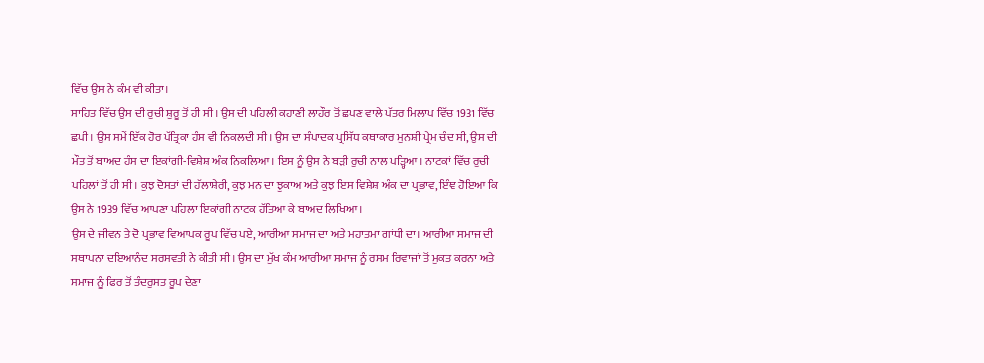ਵਿੱਚ ਉਸ ਨੇ ਕੰਮ ਵੀ ਕੀਤਾ।
ਸਾਹਿਤ ਵਿੱਚ ਉਸ ਦੀ ਰੁਚੀ ਸ਼ੁਰੂ ਤੋਂ ਹੀ ਸੀ। ਉਸ ਦੀ ਪਹਿਲੀ ਕਹਾਣੀ ਲਾਹੌਰ ਤੋਂ ਛਪਣ ਵਾਲੇ ਪੱਤਰ ਮਿਲਾਪ ਵਿੱਚ 1931 ਵਿੱਚ ਛਪੀ। ਉਸ ਸਮੇਂ ਇੱਕ ਹੋਰ ਪੱਤ੍ਰਿਕਾ ਹੰਸ ਵੀ ਨਿਕਲਦੀ ਸੀ। ਉਸ ਦਾ ਸੰਪਾਦਕ ਪ੍ਰਸਿੱਧ ਕਥਾਕਾਰ ਮੁਨਸ਼ੀ ਪ੍ਰੇਮ ਚੰਦ ਸੀ, ਉਸ ਦੀ ਮੌਤ ਤੋਂ ਬਾਅਦ ਹੰਸ ਦਾ ਇਕਾਂਗੀ-ਵਿਸ਼ੇਸ਼ ਅੰਕ ਨਿਕਲਿਆ। ਇਸ ਨੂੰ ਉਸ ਨੇ ਬੜੀ ਰੁਚੀ ਨਾਲ ਪੜ੍ਹਿਆ। ਨਾਟਕਾਂ ਵਿੱਚ ਰੁਚੀ ਪਹਿਲਾਂ ਤੋਂ ਹੀ ਸੀ। ਕੁਝ ਦੋਸਤਾਂ ਦੀ ਹੱਲਾਸ਼ੇਰੀ, ਕੁਝ ਮਨ ਦਾ ਝੁਕਾਅ ਅਤੇ ਕੁਝ ਇਸ ਵਿਸ਼ੇਸ਼ ਅੰਕ ਦਾ ਪ੍ਰਭਾਵ, ਇੰਞ ਹੋਇਆ ਕਿ ਉਸ ਨੇ 1939 ਵਿੱਚ ਆਪਣਾ ਪਹਿਲਾ ਇਕਾਂਗੀ ਨਾਟਕ ਹੱਤਿਆ ਕੇ ਬਾਅਦ ਲਿਖਿਆ।
ਉਸ ਦੇ ਜੀਵਨ ਤੇ ਦੋ ਪ੍ਰਭਾਵ ਵਿਆਪਕ ਰੂਪ ਵਿੱਚ ਪਏ, ਆਰੀਆ ਸਮਾਜ ਦਾ ਅਤੇ ਮਹਾਤਮਾ ਗਾਂਧੀ ਦਾ। ਆਰੀਆ ਸਮਾਜ ਦੀ ਸਥਾਪਨਾ ਦਇਆਨੰਦ ਸਰਸਵਤੀ ਨੇ ਕੀਤੀ ਸੀ। ਉਸ ਦਾ ਮੁੱਖ ਕੰਮ ਆਰੀਆ ਸਮਾਜ ਨੂੰ ਰਸਮ ਰਿਵਾਜਾਂ ਤੋਂ ਮੁਕਤ ਕਰਨਾ ਅਤੇ ਸਮਾਜ ਨੂੰ ਫਿਰ ਤੋਂ ਤੰਦਰੁਸਤ ਰੂਪ ਦੇਣਾ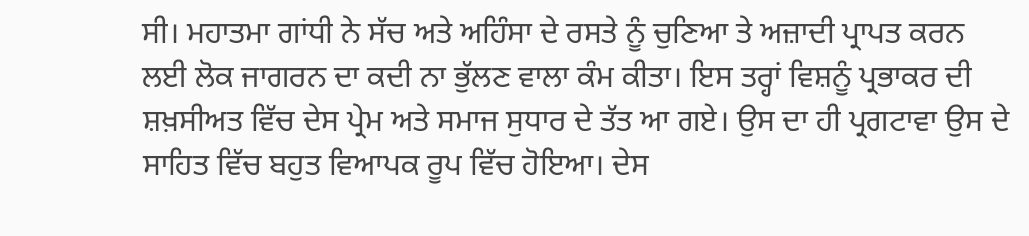ਸੀ। ਮਹਾਤਮਾ ਗਾਂਧੀ ਨੇ ਸੱਚ ਅਤੇ ਅਹਿੰਸਾ ਦੇ ਰਸਤੇ ਨੂੰ ਚੁਣਿਆ ਤੇ ਅਜ਼ਾਦੀ ਪ੍ਰਾਪਤ ਕਰਨ ਲਈ ਲੋਕ ਜਾਗਰਨ ਦਾ ਕਦੀ ਨਾ ਭੁੱਲਣ ਵਾਲਾ ਕੰਮ ਕੀਤਾ। ਇਸ ਤਰ੍ਹਾਂ ਵਿਸ਼ਨੂੰ ਪ੍ਰਭਾਕਰ ਦੀ ਸ਼ਖ਼ਸੀਅਤ ਵਿੱਚ ਦੇਸ ਪ੍ਰੇਮ ਅਤੇ ਸਮਾਜ ਸੁਧਾਰ ਦੇ ਤੱਤ ਆ ਗਏ। ਉਸ ਦਾ ਹੀ ਪ੍ਰਗਟਾਵਾ ਉਸ ਦੇ ਸਾਹਿਤ ਵਿੱਚ ਬਹੁਤ ਵਿਆਪਕ ਰੂਪ ਵਿੱਚ ਹੋਇਆ। ਦੇਸ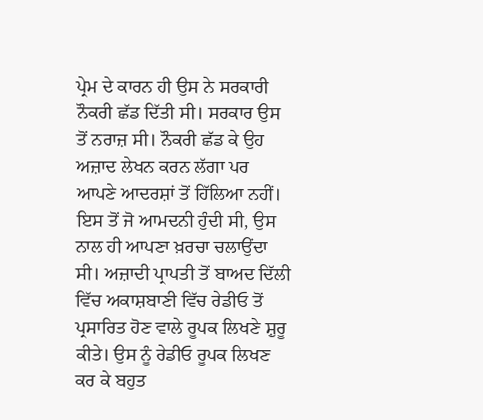ਪ੍ਰੇਮ ਦੇ ਕਾਰਨ ਹੀ ਉਸ ਨੇ ਸਰਕਾਰੀ ਨੌਕਰੀ ਛੱਡ ਦਿੱਤੀ ਸੀ। ਸਰਕਾਰ ਉਸ ਤੋਂ ਨਰਾਜ਼ ਸੀ। ਨੌਕਰੀ ਛੱਡ ਕੇ ਉਹ ਅਜ਼ਾਦ ਲੇਖਨ ਕਰਨ ਲੱਗਾ ਪਰ ਆਪਣੇ ਆਦਰਸ਼ਾਂ ਤੋਂ ਹਿੱਲਿਆ ਨਹੀਂ। ਇਸ ਤੋਂ ਜੋ ਆਮਦਨੀ ਹੁੰਦੀ ਸੀ, ਉਸ ਨਾਲ ਹੀ ਆਪਣਾ ਖ਼ਰਚਾ ਚਲਾਉਂਦਾ ਸੀ। ਅਜ਼ਾਦੀ ਪ੍ਰਾਪਤੀ ਤੋਂ ਬਾਅਦ ਦਿੱਲੀ ਵਿੱਚ ਅਕਾਸ਼ਬਾਣੀ ਵਿੱਚ ਰੇਡੀਓ ਤੋਂ ਪ੍ਰਸਾਰਿਤ ਹੋਣ ਵਾਲੇ ਰੂਪਕ ਲਿਖਣੇ ਸ਼ੁਰੂ ਕੀਤੇ। ਉਸ ਨੂੰ ਰੇਡੀਓ ਰੂਪਕ ਲਿਖਣ ਕਰ ਕੇ ਬਹੁਤ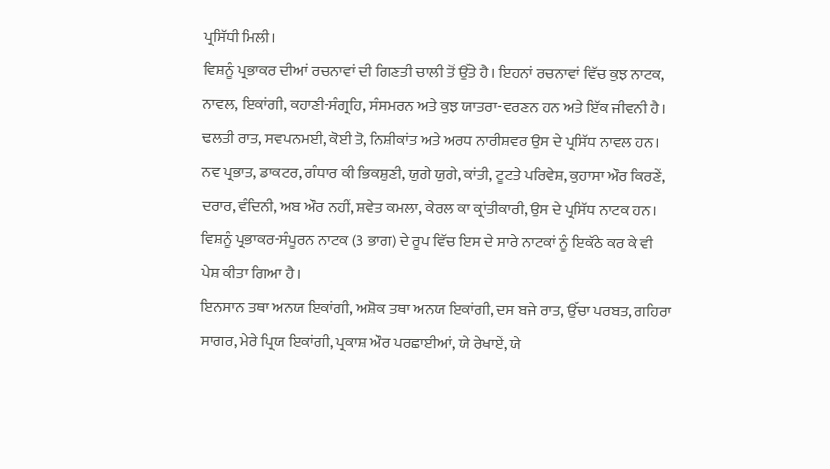ਪ੍ਰਸਿੱਧੀ ਮਿਲੀ।
ਵਿਸ਼ਨੂੰ ਪ੍ਰਭਾਕਰ ਦੀਆਂ ਰਚਨਾਵਾਂ ਦੀ ਗਿਣਤੀ ਚਾਲੀ ਤੋਂ ਉੱਤੇ ਹੈ। ਇਹਨਾਂ ਰਚਨਾਵਾਂ ਵਿੱਚ ਕੁਝ ਨਾਟਕ, ਨਾਵਲ, ਇਕਾਂਗੀ, ਕਹਾਣੀ-ਸੰਗ੍ਰਹਿ, ਸੰਸਮਰਨ ਅਤੇ ਕੁਝ ਯਾਤਰਾ-ਵਰਣਨ ਹਨ ਅਤੇ ਇੱਕ ਜੀਵਨੀ ਹੈ। ਢਲਤੀ ਰਾਤ, ਸਵਪਨਮਈ, ਕੋਈ ਤੋ, ਨਿਸ਼ੀਕਾਂਤ ਅਤੇ ਅਰਧ ਨਾਰੀਸ਼ਵਰ ਉਸ ਦੇ ਪ੍ਰਸਿੱਧ ਨਾਵਲ ਹਨ। ਨਵ ਪ੍ਰਭਾਤ, ਡਾਕਟਰ, ਗੰਧਾਰ ਕੀ ਭਿਕਸ਼ੁਣੀ, ਯੁਗੇ ਯੁਗੇ, ਕਾਂਤੀ, ਟੂਟਤੇ ਪਰਿਵੇਸ਼, ਕੁਹਾਸਾ ਔਰ ਕਿਰਣੇਂ, ਦਰਾਰ, ਵੰਦਿਨੀ, ਅਬ ਔਰ ਨਹੀਂ, ਸ਼ਵੇਤ ਕਮਲਾ, ਕੇਰਲ ਕਾ ਕ੍ਰਾਂਤੀਕਾਰੀ, ਉਸ ਦੇ ਪ੍ਰਸਿੱਧ ਨਾਟਕ ਹਨ। ਵਿਸ਼ਨੂੰ ਪ੍ਰਭਾਕਰ-ਸੰਪੂਰਨ ਨਾਟਕ (3 ਭਾਗ) ਦੇ ਰੂਪ ਵਿੱਚ ਇਸ ਦੇ ਸਾਰੇ ਨਾਟਕਾਂ ਨੂੰ ਇਕੱਠੇ ਕਰ ਕੇ ਵੀ ਪੇਸ਼ ਕੀਤਾ ਗਿਆ ਹੈ।
ਇਨਸਾਨ ਤਥਾ ਅਨਯ ਇਕਾਂਗੀ, ਅਸ਼ੋਕ ਤਥਾ ਅਨਯ ਇਕਾਂਗੀ, ਦਸ ਬਜੇ ਰਾਤ, ਉੱਚਾ ਪਰਬਤ, ਗਹਿਰਾ ਸਾਗਰ, ਮੇਰੇ ਪ੍ਰਿਯ ਇਕਾਂਗੀ, ਪ੍ਰਕਾਸ਼ ਔਰ ਪਰਛਾਈਆਂ, ਯੇ ਰੇਖਾਏਂ, ਯੇ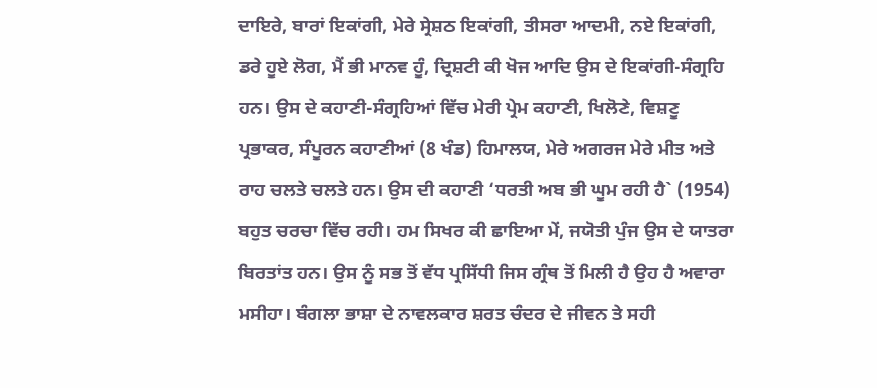ਦਾਇਰੇ, ਬਾਰਾਂ ਇਕਾਂਗੀ, ਮੇਰੇ ਸ੍ਰੇਸ਼ਠ ਇਕਾਂਗੀ, ਤੀਸਰਾ ਆਦਮੀ, ਨਏ ਇਕਾਂਗੀ, ਡਰੇ ਹੂਏ ਲੋਗ, ਮੈਂ ਭੀ ਮਾਨਵ ਹੂੰ, ਦ੍ਰਿਸ਼ਟੀ ਕੀ ਖੋਜ ਆਦਿ ਉਸ ਦੇ ਇਕਾਂਗੀ-ਸੰਗ੍ਰਹਿ ਹਨ। ਉਸ ਦੇ ਕਹਾਣੀ-ਸੰਗ੍ਰਹਿਆਂ ਵਿੱਚ ਮੇਰੀ ਪ੍ਰੇਮ ਕਹਾਣੀ, ਖਿਲੋਣੇ, ਵਿਸ਼ਣੂ ਪ੍ਰਭਾਕਰ, ਸੰਪੂਰਨ ਕਹਾਣੀਆਂ (8 ਖੰਡ) ਹਿਮਾਲਯ, ਮੇਰੇ ਅਗਰਜ ਮੇਰੇ ਮੀਤ ਅਤੇ ਰਾਹ ਚਲਤੇ ਚਲਤੇ ਹਨ। ਉਸ ਦੀ ਕਹਾਣੀ ‘ਧਰਤੀ ਅਬ ਭੀ ਘੂਮ ਰਹੀ ਹੈ` (1954) ਬਹੁਤ ਚਰਚਾ ਵਿੱਚ ਰਹੀ। ਹਮ ਸਿਖਰ ਕੀ ਛਾਇਆ ਮੇਂ, ਜਯੋਤੀ ਪੁੰਜ ਉਸ ਦੇ ਯਾਤਰਾ ਬਿਰਤਾਂਤ ਹਨ। ਉਸ ਨੂੰ ਸਭ ਤੋਂ ਵੱਧ ਪ੍ਰਸਿੱਧੀ ਜਿਸ ਗ੍ਰੰਥ ਤੋਂ ਮਿਲੀ ਹੈ ਉਹ ਹੈ ਅਵਾਰਾ ਮਸੀਹਾ। ਬੰਗਲਾ ਭਾਸ਼ਾ ਦੇ ਨਾਵਲਕਾਰ ਸ਼ਰਤ ਚੰਦਰ ਦੇ ਜੀਵਨ ਤੇ ਸਹੀ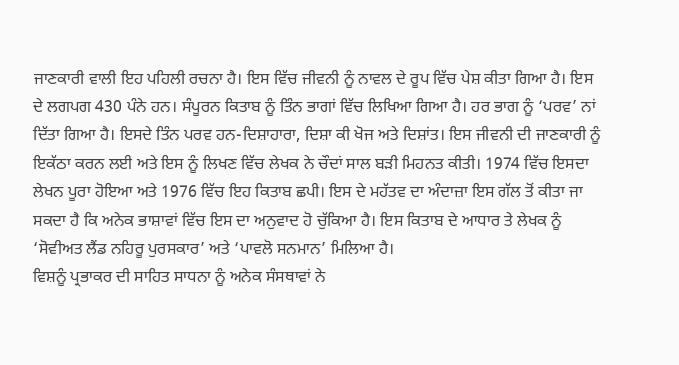ਜਾਣਕਾਰੀ ਵਾਲੀ ਇਹ ਪਹਿਲੀ ਰਚਨਾ ਹੈ। ਇਸ ਵਿੱਚ ਜੀਵਨੀ ਨੂੰ ਨਾਵਲ ਦੇ ਰੂਪ ਵਿੱਚ ਪੇਸ਼ ਕੀਤਾ ਗਿਆ ਹੈ। ਇਸ ਦੇ ਲਗਪਗ 430 ਪੰਨੇ ਹਨ। ਸੰਪੂਰਨ ਕਿਤਾਬ ਨੂੰ ਤਿੰਨ ਭਾਗਾਂ ਵਿੱਚ ਲਿਖਿਆ ਗਿਆ ਹੈ। ਹਰ ਭਾਗ ਨੂੰ ‘ਪਰਵ’ ਨਾਂ ਦਿੱਤਾ ਗਿਆ ਹੈ। ਇਸਦੇ ਤਿੰਨ ਪਰਵ ਹਨ-ਦਿਸ਼ਾਹਾਰਾ, ਦਿਸ਼ਾ ਕੀ ਖੋਜ ਅਤੇ ਦਿਸ਼ਾਂਤ। ਇਸ ਜੀਵਨੀ ਦੀ ਜਾਣਕਾਰੀ ਨੂੰ ਇਕੱਠਾ ਕਰਨ ਲਈ ਅਤੇ ਇਸ ਨੂੰ ਲਿਖਣ ਵਿੱਚ ਲੇਖਕ ਨੇ ਚੌਦਾਂ ਸਾਲ ਬੜੀ ਮਿਹਨਤ ਕੀਤੀ। 1974 ਵਿੱਚ ਇਸਦਾ ਲੇਖਨ ਪੂਰਾ ਹੋਇਆ ਅਤੇ 1976 ਵਿੱਚ ਇਹ ਕਿਤਾਬ ਛਪੀ। ਇਸ ਦੇ ਮਹੱਤਵ ਦਾ ਅੰਦਾਜ਼ਾ ਇਸ ਗੱਲ ਤੋਂ ਕੀਤਾ ਜਾ ਸਕਦਾ ਹੈ ਕਿ ਅਨੇਕ ਭਾਸ਼ਾਵਾਂ ਵਿੱਚ ਇਸ ਦਾ ਅਨੁਵਾਦ ਹੋ ਚੁੱਕਿਆ ਹੈ। ਇਸ ਕਿਤਾਬ ਦੇ ਆਧਾਰ ਤੇ ਲੇਖਕ ਨੂੰ ‘ਸੋਵੀਅਤ ਲੈਂਡ ਨਹਿਰੂ ਪੁਰਸਕਾਰ’ ਅਤੇ ‘ਪਾਵਲੋ ਸਨਮਾਨ’ ਮਿਲਿਆ ਹੈ।
ਵਿਸ਼ਨੂੰ ਪ੍ਰਭਾਕਰ ਦੀ ਸਾਹਿਤ ਸਾਧਨਾ ਨੂੰ ਅਨੇਕ ਸੰਸਥਾਵਾਂ ਨੇ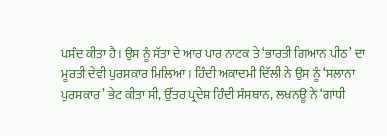ਪਸੰਦ ਕੀਤਾ ਹੈ। ਉਸ ਨੂੰ ਸੱਤਾ ਦੇ ਆਰ ਪਾਰ ਨਾਟਕ ਤੇ ‘ਭਾਰਤੀ ਗਿਆਨ ਪੀਠ’ ਦਾ ਮੂਰਤੀ ਦੇਵੀ ਪੁਰਸਕਾਰ ਮਿਲਿਆ। ਹਿੰਦੀ ਅਕਾਦਮੀ ਦਿੱਲੀ ਨੇ ਉਸ ਨੂੰ ‘ਸਲਾਨਾ ਪੁਰਸਕਾਰ’ ਭੇਟ ਕੀਤਾ ਸੀ, ਉੱਤਰ ਪ੍ਰਦੇਸ਼ ਹਿੰਦੀ ਸੰਸਥਾਨ, ਲਖਨਊ ਨੇ ‘ਗਾਂਧੀ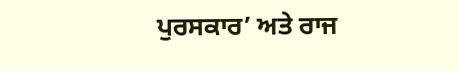ਪੁਰਸਕਾਰ’ ਅਤੇ ਰਾਜ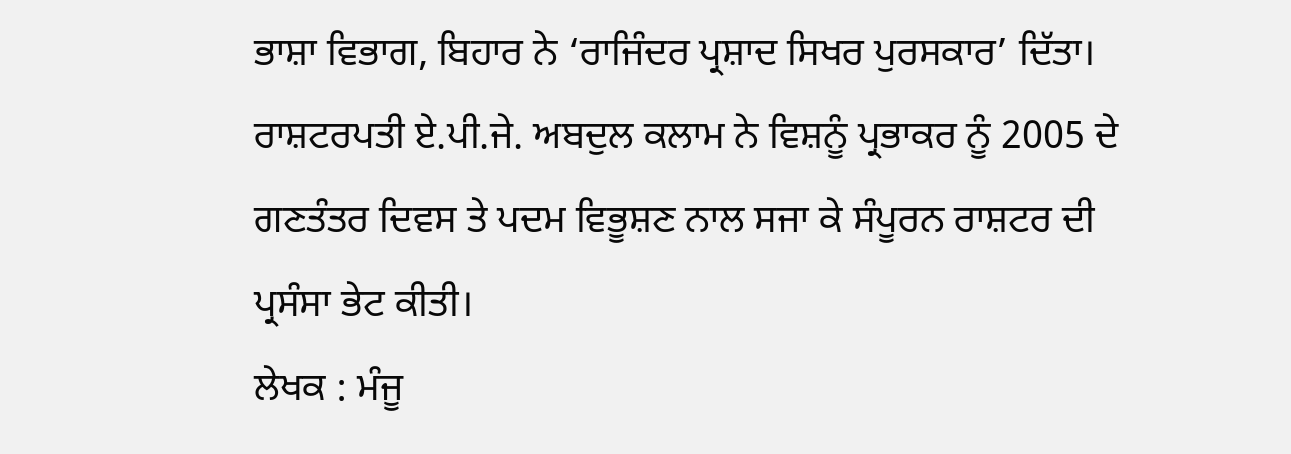ਭਾਸ਼ਾ ਵਿਭਾਗ, ਬਿਹਾਰ ਨੇ ‘ਰਾਜਿੰਦਰ ਪ੍ਰਸ਼ਾਦ ਸਿਖਰ ਪੁਰਸਕਾਰ’ ਦਿੱਤਾ। ਰਾਸ਼ਟਰਪਤੀ ਏ.ਪੀ.ਜੇ. ਅਬਦੁਲ ਕਲਾਮ ਨੇ ਵਿਸ਼ਨੂੰ ਪ੍ਰਭਾਕਰ ਨੂੰ 2005 ਦੇ ਗਣਤੰਤਰ ਦਿਵਸ ਤੇ ਪਦਮ ਵਿਭੂਸ਼ਣ ਨਾਲ ਸਜਾ ਕੇ ਸੰਪੂਰਨ ਰਾਸ਼ਟਰ ਦੀ ਪ੍ਰਸੰਸਾ ਭੇਟ ਕੀਤੀ।
ਲੇਖਕ : ਮੰਜੂ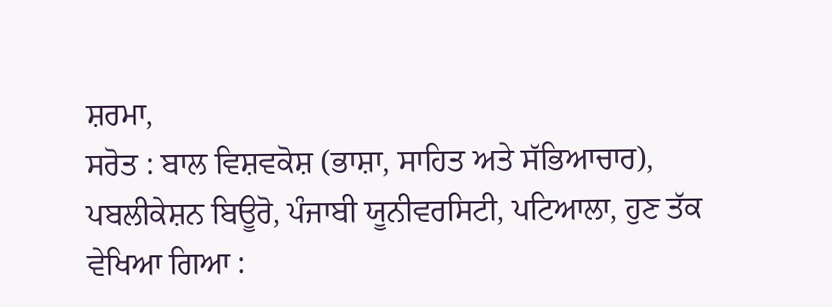ਸ਼ਰਮਾ,
ਸਰੋਤ : ਬਾਲ ਵਿਸ਼ਵਕੋਸ਼ (ਭਾਸ਼ਾ, ਸਾਹਿਤ ਅਤੇ ਸੱਭਿਆਚਾਰ), ਪਬਲੀਕੇਸ਼ਨ ਬਿਊਰੋ, ਪੰਜਾਬੀ ਯੂਨੀਵਰਸਿਟੀ, ਪਟਿਆਲਾ, ਹੁਣ ਤੱਕ ਵੇਖਿਆ ਗਿਆ :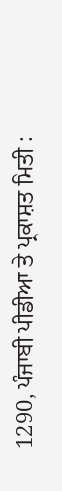1290, ਪੰਜਾਬੀ ਪੀਡੀਆ ਤੇ ਪ੍ਰਕਾਸ਼ਤ ਮਿਤੀ :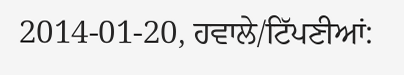2014-01-20, ਹਵਾਲੇ/ਟਿੱਪਣੀਆਂ: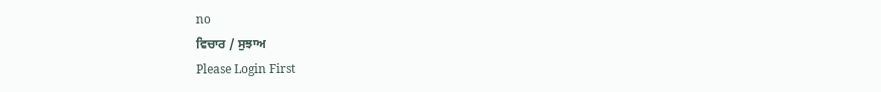no
ਵਿਚਾਰ / ਸੁਝਾਅ
Please Login First